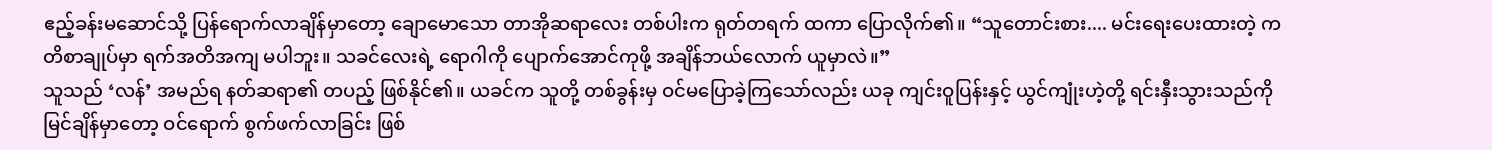ဧည့်ခန်းမဆောင်သို့ ပြန်ရောက်လာချိန်မှာတော့ ချောမောသော တာအိုဆရာလေး တစ်ပါးက ရုတ်တရက် ထကာ ပြောလိုက်၏။ “သူတောင်းစား.... မင်းရေးပေးထားတဲ့ ကတိစာချုပ်မှာ ရက်အတိအကျ မပါဘူး။ သခင်လေးရဲ့ ရောဂါကို ပျောက်အောင်ကုဖို့ အချိန်ဘယ်လောက် ယူမှာလဲ။”
သူသည် ‘လန်’ အမည်ရ နတ်ဆရာ၏ တပည့် ဖြစ်နိုင်၏။ ယခင်က သူတို့ တစ်ခွန်းမှ ဝင်မပြောခဲ့ကြသော်လည်း ယခု ကျင်းဝူပြန်းနှင့် ယွင်ကျုံးဟဲ့တို့ ရင်းနှီးသွားသည်ကို မြင်ချိန်မှာတော့ ဝင်ရောက် စွက်ဖက်လာခြင်း ဖြစ်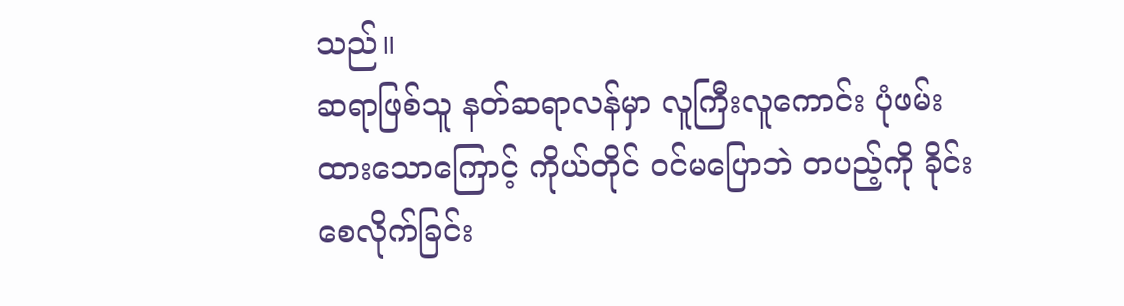သည်။
ဆရာဖြစ်သူ နတ်ဆရာလန်မှာ လူကြီးလူကောင်း ပုံဖမ်းထားသောကြောင့် ကိုယ်တိုင် ဝင်မပြောဘဲ တပည့်ကို ခိုင်းစေလိုက်ခြင်း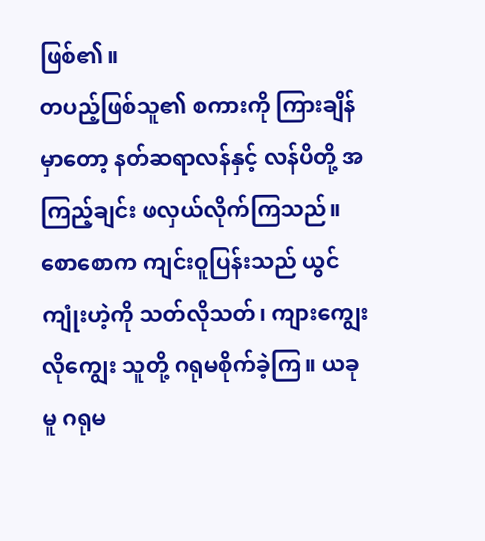ဖြစ်၏။
တပည့်ဖြစ်သူ၏ စကားကို ကြားချိန်မှာတော့ နတ်ဆရာလန်နှင့် လန်ပိတို့ အကြည့်ချင်း ဖလှယ်လိုက်ကြသည်။
စောစောက ကျင်းဝူပြန်းသည် ယွင်ကျုံးဟဲ့ကို သတ်လိုသတ်၊ ကျားကျွေးလိုကျွေး သူတို့ ဂရုမစိုက်ခဲ့ကြ။ ယခုမူ ဂရုမ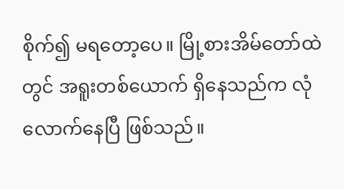စိုက်၍ မရတော့ပေ။ မြို့စားအိမ်တော်ထဲတွင် အရူးတစ်ယောက် ရှိနေသည်က လုံလောက်နေပြီ ဖြစ်သည်။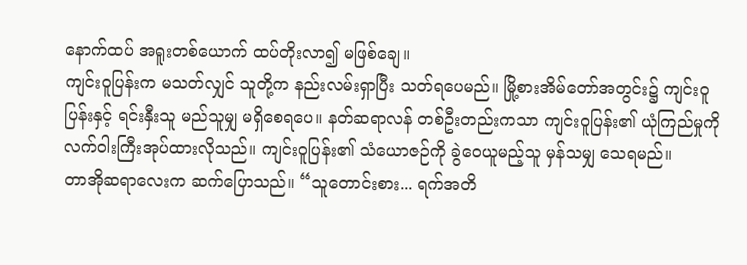နောက်ထပ် အရူးတစ်ယောက် ထပ်တိုးလာ၍ မဖြစ်ချေ။
ကျင်းဝူပြန်းက မသတ်လျှင် သူတို့က နည်းလမ်းရှာပြီး သတ်ရပေမည်။ မြို့စားအိမ်တော်အတွင်း၌ ကျင်းဝူပြန်းနှင့် ရင်းနှီးသူ မည်သူမျှ မရှိစေရပေ။ နတ်ဆရာလန် တစ်ဦးတည်းကသာ ကျင်းဝူပြန်း၏ ယုံကြည်မှုကို လက်ဝါးကြီးအုပ်ထားလိုသည်။ ကျင်းဝူပြန်း၏ သံယောဇဉ်ကို ခွဲဝေယူမည့်သူ မှန်သမျှ သေရမည်။
တာအိုဆရာလေးက ဆက်ပြောသည်။ “သူတောင်းစား... ရက်အတိ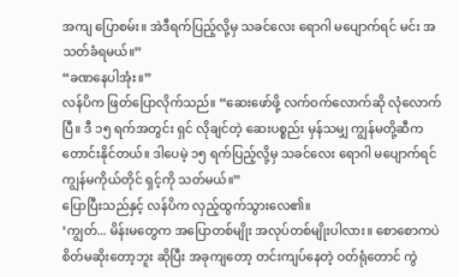အကျ ပြောစမ်း။ အဲဒီရက်ပြည့်လို့မှ သခင်လေး ရောဂါ မပျောက်ရင် မင်း အသတ်ခံရမယ်။”
“ခဏနေပါအုံး။”
လန်ပိက ဖြတ်ပြောလိုက်သည်။ “ဆေးဖော်ဖို့ လက်ဝက်လောက်ဆို လုံလောက်ပြီ။ ဒီ ၁၅ ရက်အတွင်း ရှင် လိုချင်တဲ့ ဆေးပစ္စည်း မှန်သမျှ ကျွန်မတို့ဆီက တောင်းနိုင်တယ်။ ဒါပေမဲ့ ၁၅ ရက်ပြည့်လို့မှ သခင်လေး ရောဂါ မပျောက်ရင် ကျွန်မကိုယ်တိုင် ရှင့်ကို သတ်မယ်။”
ပြောပြီးသည်နှင့် လန်ပိက လှည့်ထွက်သွားလေ၏။
‘ကျွတ်... မိန်းမတွေက အပြောတစ်မျိုး အလုပ်တစ်မျိုးပါလား။ စောစောကပဲ စိတ်မဆိုးတော့ဘူး ဆိုပြီး အခုကျတော့ တင်းကျပ်နေတဲ့ ဝတ်ရုံတောင် ကွဲ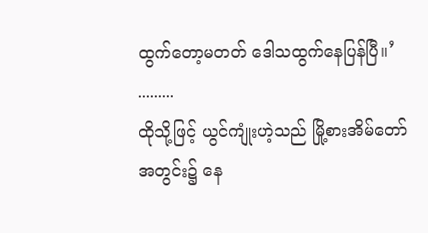ထွက်တော့မတတ် ဒေါသထွက်နေပြန်ပြီ။’
.........
ထိုသို့ဖြင့် ယွင်ကျုံးဟဲ့သည် မြို့စားအိမ်တော်အတွင်း၌ နေ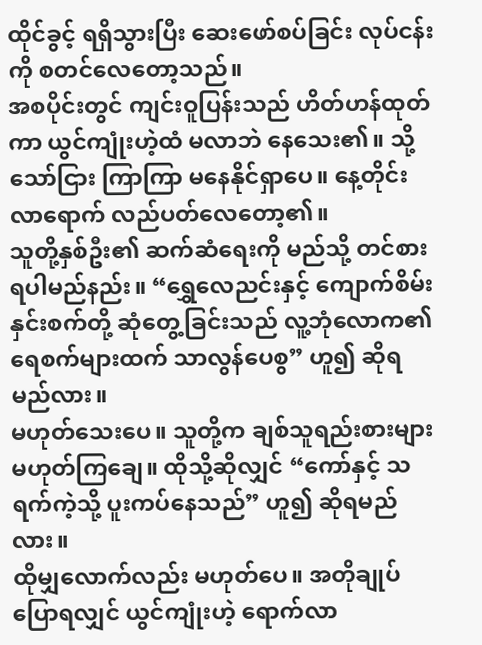ထိုင်ခွင့် ရရှိသွားပြီး ဆေးဖော်စပ်ခြင်း လုပ်ငန်းကို စတင်လေတော့သည်။
အစပိုင်းတွင် ကျင်းဝူပြန်းသည် ဟိတ်ဟန်ထုတ်ကာ ယွင်ကျုံးဟဲ့ထံ မလာဘဲ နေသေး၏။ သို့သော်ငြား ကြာကြာ မနေနိုင်ရှာပေ။ နေ့တိုင်း လာရောက် လည်ပတ်လေတော့၏။
သူတို့နှစ်ဦး၏ ဆက်ဆံရေးကို မည်သို့ တင်စားရပါမည်နည်း။ “ရွှေလေညင်းနှင့် ကျောက်စိမ်းနှင်းစက်တို့ ဆုံတွေ့ခြင်းသည် လူ့ဘုံလောက၏ ရေစက်များထက် သာလွန်ပေစွ” ဟူ၍ ဆိုရမည်လား။
မဟုတ်သေးပေ။ သူတို့က ချစ်သူရည်းစားများ မဟုတ်ကြချေ။ ထိုသို့ဆိုလျှင် “ကော်နှင့် သရက်ကဲ့သို့ ပူးကပ်နေသည်” ဟူ၍ ဆိုရမည်လား။
ထိုမျှလောက်လည်း မဟုတ်ပေ။ အတိုချုပ် ပြောရလျှင် ယွင်ကျုံးဟဲ့ ရောက်လာ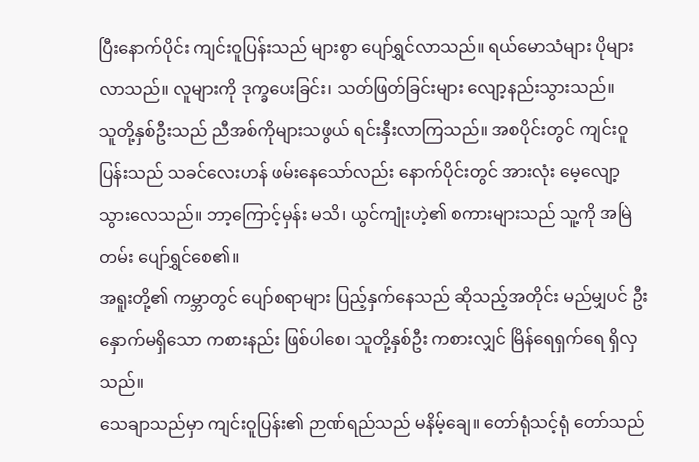ပြီးနောက်ပိုင်း ကျင်းဝူပြန်းသည် များစွာ ပျော်ရွှင်လာသည်။ ရယ်မောသံများ ပိုများလာသည်။ လူများကို ဒုက္ခပေးခြင်း၊ သတ်ဖြတ်ခြင်းများ လျော့နည်းသွားသည်။
သူတို့နှစ်ဦးသည် ညီအစ်ကိုများသဖွယ် ရင်းနှီးလာကြသည်။ အစပိုင်းတွင် ကျင်းဝူပြန်းသည် သခင်လေးဟန် ဖမ်းနေသော်လည်း နောက်ပိုင်းတွင် အားလုံး မေ့လျော့သွားလေသည်။ ဘာ့ကြောင့်မှန်း မသိ၊ ယွင်ကျုံးဟဲ့၏ စကားများသည် သူ့ကို အမြဲတမ်း ပျော်ရွှင်စေ၏။
အရူးတို့၏ ကမ္ဘာတွင် ပျော်စရာများ ပြည့်နှက်နေသည် ဆိုသည့်အတိုင်း မည်မျှပင် ဦးနှောက်မရှိသော ကစားနည်း ဖြစ်ပါစေ၊ သူတို့နှစ်ဦး ကစားလျှင် မြိန်ရေရှက်ရေ ရှိလှသည်။
သေချာသည်မှာ ကျင်းဝူပြန်း၏ ဉာဏ်ရည်သည် မနိမ့်ချေ။ တော်ရုံသင့်ရုံ တော်သည်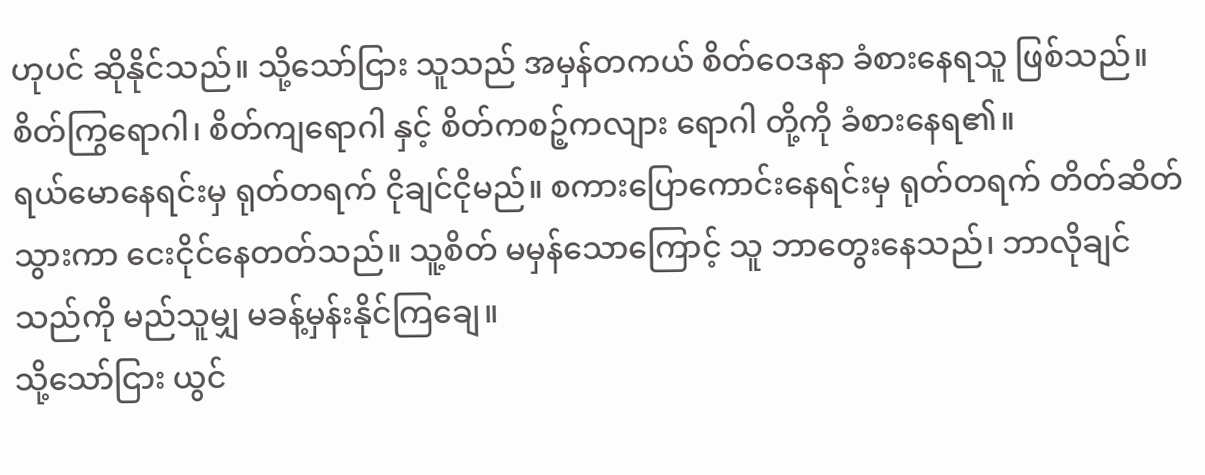ဟုပင် ဆိုနိုင်သည်။ သို့သော်ငြား သူသည် အမှန်တကယ် စိတ်ဝေဒနာ ခံစားနေရသူ ဖြစ်သည်။ စိတ်ကြွရောဂါ၊ စိတ်ကျရောဂါ နှင့် စိတ်ကစဉ့်ကလျား ရောဂါ တို့ကို ခံစားနေရ၏။
ရယ်မောနေရင်းမှ ရုတ်တရက် ငိုချင်ငိုမည်။ စကားပြောကောင်းနေရင်းမှ ရုတ်တရက် တိတ်ဆိတ်သွားကာ ငေးငိုင်နေတတ်သည်။ သူ့စိတ် မမှန်သောကြောင့် သူ ဘာတွေးနေသည်၊ ဘာလိုချင်သည်ကို မည်သူမျှ မခန့်မှန်းနိုင်ကြချေ။
သို့သော်ငြား ယွင်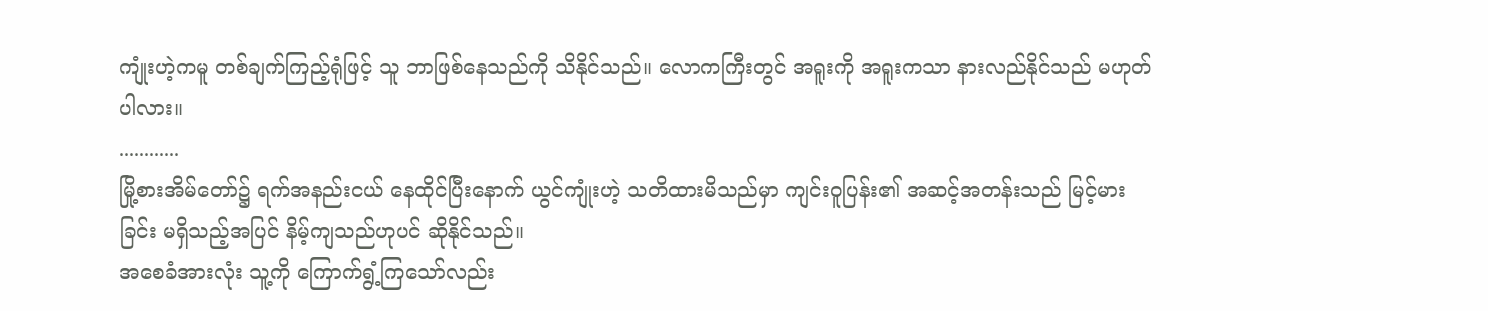ကျုံးဟဲ့ကမူ တစ်ချက်ကြည့်ရုံဖြင့် သူ ဘာဖြစ်နေသည်ကို သိနိုင်သည်။ လောကကြီးတွင် အရူးကို အရူးကသာ နားလည်နိုင်သည် မဟုတ်ပါလား။
............
မြို့စားအိမ်တော်၌ ရက်အနည်းငယ် နေထိုင်ပြီးနောက် ယွင်ကျုံးဟဲ့ သတိထားမိသည်မှာ ကျင်းဝူပြန်း၏ အဆင့်အတန်းသည် မြင့်မားခြင်း မရှိသည့်အပြင် နိမ့်ကျသည်ဟုပင် ဆိုနိုင်သည်။
အစေခံအားလုံး သူ့ကို ကြောက်ရွံ့ကြသော်လည်း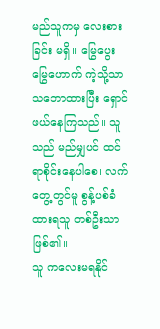မည်သူကမှ လေးစားခြင်း မရှိ။ မြွေပွေးမြွေဟောက် ကဲ့သို့သာ သဘောထားပြီး ရှောင်ဖယ်နေကြသည်။ သူသည် မည်မျှပင် ထင်ရာစိုင်းနေပါစေ၊ လက်တွေ့တွင်မူ စွန့်ပစ်ခံထားရသူ တစ်ဦးသာ ဖြစ်၏။
သူ ကလေးမရနိုင်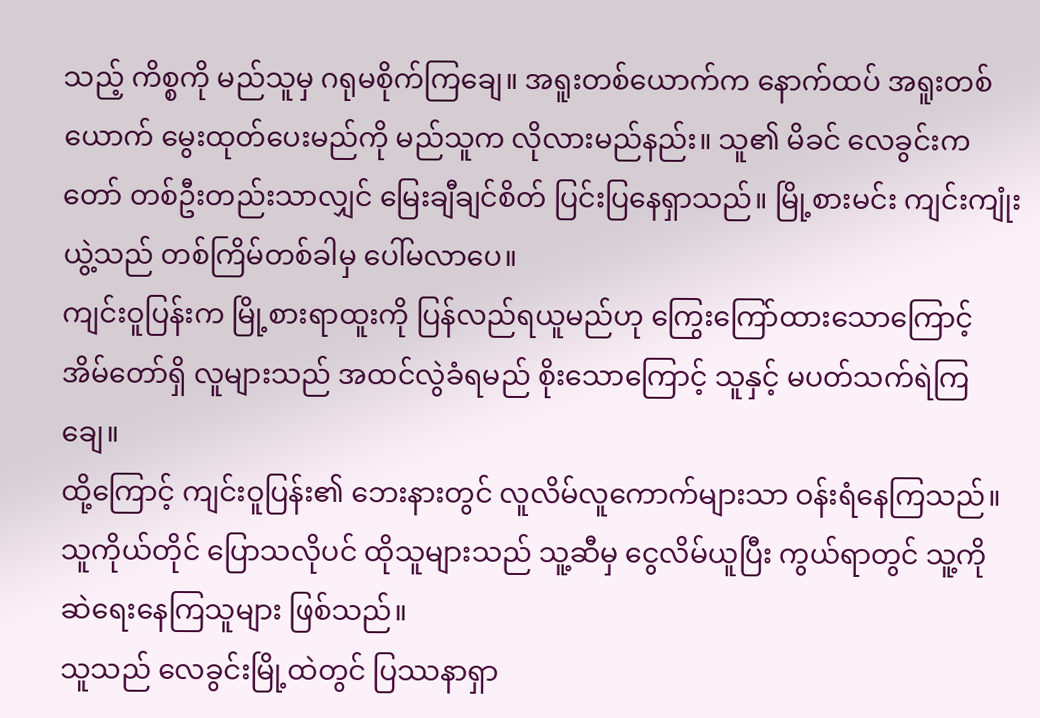သည့် ကိစ္စကို မည်သူမှ ဂရုမစိုက်ကြချေ။ အရူးတစ်ယောက်က နောက်ထပ် အရူးတစ်ယောက် မွေးထုတ်ပေးမည်ကို မည်သူက လိုလားမည်နည်း။ သူ၏ မိခင် လေခွင်းကတော် တစ်ဦးတည်းသာလျှင် မြေးချီချင်စိတ် ပြင်းပြနေရှာသည်။ မြို့စားမင်း ကျင်းကျုံးယွဲ့သည် တစ်ကြိမ်တစ်ခါမှ ပေါ်မလာပေ။
ကျင်းဝူပြန်းက မြို့စားရာထူးကို ပြန်လည်ရယူမည်ဟု ကြွေးကြော်ထားသောကြောင့် အိမ်တော်ရှိ လူများသည် အထင်လွဲခံရမည် စိုးသောကြောင့် သူနှင့် မပတ်သက်ရဲကြချေ။
ထို့ကြောင့် ကျင်းဝူပြန်း၏ ဘေးနားတွင် လူလိမ်လူကောက်များသာ ဝန်းရံနေကြသည်။ သူကိုယ်တိုင် ပြောသလိုပင် ထိုသူများသည် သူ့ဆီမှ ငွေလိမ်ယူပြီး ကွယ်ရာတွင် သူ့ကို ဆဲရေးနေကြသူများ ဖြစ်သည်။
သူသည် လေခွင်းမြို့ထဲတွင် ပြဿနာရှာ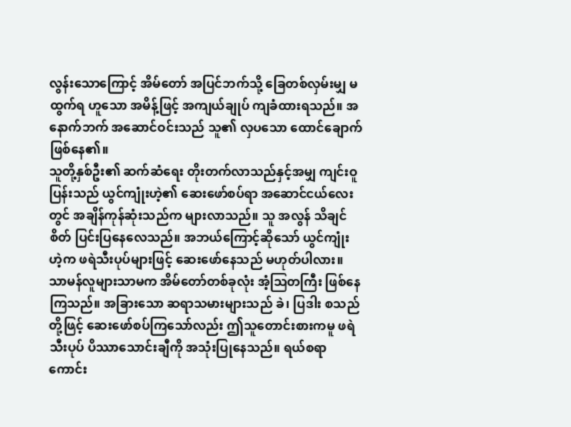လွန်းသောကြောင့် အိမ်တော် အပြင်ဘက်သို့ ခြေတစ်လှမ်းမျှ မထွက်ရ ဟူသော အမိန့်ဖြင့် အကျယ်ချုပ် ကျခံထားရသည်။ အနောက်ဘက် အဆောင်ဝင်းသည် သူ၏ လှပသော ထောင်ချောက် ဖြစ်နေ၏။
သူတို့နှစ်ဦး၏ ဆက်ဆံရေး တိုးတက်လာသည်နှင့်အမျှ ကျင်းဝူပြန်းသည် ယွင်ကျုံးဟဲ့၏ ဆေးဖော်စပ်ရာ အဆောင်ငယ်လေးတွင် အချိန်ကုန်ဆုံးသည်က များလာသည်။ သူ အလွန် သိချင်စိတ် ပြင်းပြနေလေသည်။ အဘယ်ကြောင့်ဆိုသော် ယွင်ကျုံးဟဲ့က ဖရဲသီးပုပ်များဖြင့် ဆေးဖော်နေသည် မဟုတ်ပါလား။
သာမန်လူများသာမက အိမ်တော်တစ်ခုလုံး အံ့ဩတကြီး ဖြစ်နေကြသည်။ အခြားသော ဆရာသမားများသည် ခဲ၊ ပြဒါး စသည်တို့ဖြင့် ဆေးဖော်စပ်ကြသော်လည်း ဤသူတောင်းစားကမူ ဖရဲသီးပုပ် ပိဿာသောင်းချီကို အသုံးပြုနေသည်။ ရယ်စရာကောင်း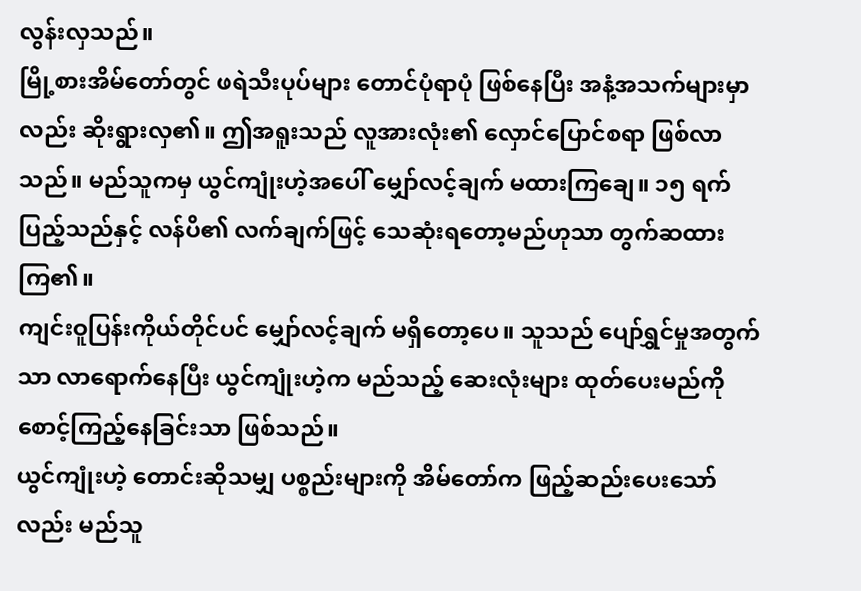လွန်းလှသည်။
မြို့စားအိမ်တော်တွင် ဖရဲသီးပုပ်များ တောင်ပုံရာပုံ ဖြစ်နေပြီး အနံ့အသက်များမှာလည်း ဆိုးရွားလှ၏။ ဤအရူးသည် လူအားလုံး၏ လှောင်ပြောင်စရာ ဖြစ်လာသည်။ မည်သူကမှ ယွင်ကျုံးဟဲ့အပေါ် မျှော်လင့်ချက် မထားကြချေ။ ၁၅ ရက် ပြည့်သည်နှင့် လန်ပိ၏ လက်ချက်ဖြင့် သေဆုံးရတော့မည်ဟုသာ တွက်ဆထားကြ၏။
ကျင်းဝူပြန်းကိုယ်တိုင်ပင် မျှော်လင့်ချက် မရှိတော့ပေ။ သူသည် ပျော်ရွှင်မှုအတွက်သာ လာရောက်နေပြီး ယွင်ကျုံးဟဲ့က မည်သည့် ဆေးလုံးများ ထုတ်ပေးမည်ကို စောင့်ကြည့်နေခြင်းသာ ဖြစ်သည်။
ယွင်ကျုံးဟဲ့ တောင်းဆိုသမျှ ပစ္စည်းများကို အိမ်တော်က ဖြည့်ဆည်းပေးသော်လည်း မည်သူ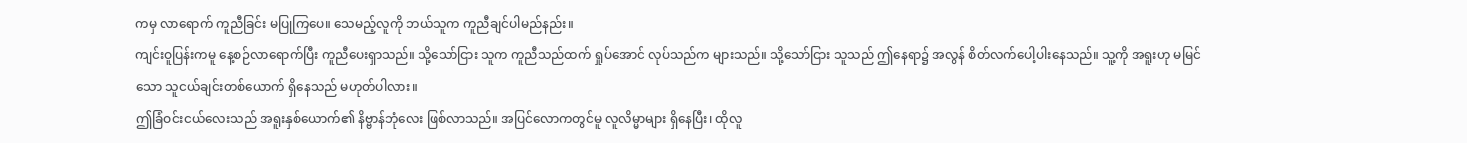ကမှ လာရောက် ကူညီခြင်း မပြုကြပေ။ သေမည့်လူကို ဘယ်သူက ကူညီချင်ပါမည်နည်း။
ကျင်းဝူပြန်းကမူ နေ့စဉ်လာရောက်ပြီး ကူညီပေးရှာသည်။ သို့သော်ငြား သူက ကူညီသည်ထက် ရှုပ်အောင် လုပ်သည်က များသည်။ သို့သော်ငြား သူသည် ဤနေရာ၌ အလွန် စိတ်လက်ပေါ့ပါးနေသည်။ သူ့ကို အရူးဟု မမြင်သော သူငယ်ချင်းတစ်ယောက် ရှိနေသည် မဟုတ်ပါလား။
ဤခြံဝင်းငယ်လေးသည် အရူးနှစ်ယောက်၏ နိဗ္ဗာန်ဘုံလေး ဖြစ်လာသည်။ အပြင်လောကတွင်မူ လူလိမ္မာများ ရှိနေပြီး၊ ထိုလူ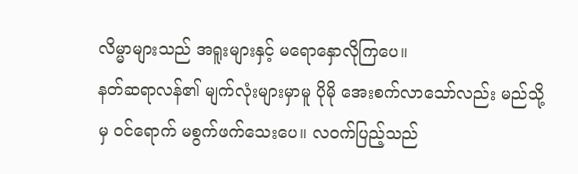လိမ္မာများသည် အရူးများနှင့် မရောနှောလိုကြပေ။
နတ်ဆရာလန်၏ မျက်လုံးများမှာမူ ပိုမို အေးစက်လာသော်လည်း မည်သို့မှ ဝင်ရောက် မစွက်ဖက်သေးပေ။ လဝက်ပြည့်သည်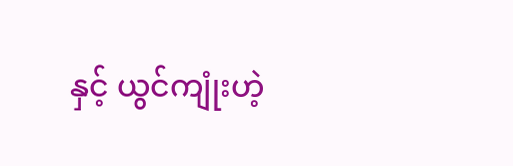နှင့် ယွင်ကျုံးဟဲ့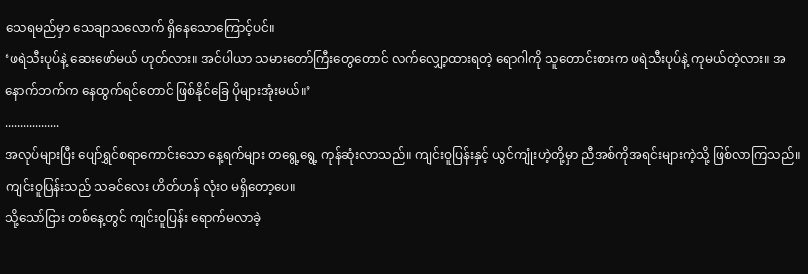သေရမည်မှာ သေချာသလောက် ရှိနေသောကြောင့်ပင်။
‘ဖရဲသီးပုပ်နဲ့ ဆေးဖော်မယ် ဟုတ်လား။ အင်ပါယာ သမားတော်ကြီးတွေတောင် လက်လျှော့ထားရတဲ့ ရောဂါကို သူတောင်းစားက ဖရဲသီးပုပ်နဲ့ ကုမယ်တဲ့လား။ အနောက်ဘက်က နေထွက်ရင်တောင် ဖြစ်နိုင်ခြေ ပိုများအုံးမယ်။’
..................
အလုပ်များပြီး ပျော်ရွှင်စရာကောင်းသော နေ့ရက်များ တရွေ့ရွေ့ ကုန်ဆုံးလာသည်။ ကျင်းဝူပြန်းနှင့် ယွင်ကျုံးဟဲ့တို့မှာ ညီအစ်ကိုအရင်းများကဲ့သို့ ဖြစ်လာကြသည်။ ကျင်းဝူပြန်းသည် သခင်လေး ဟိတ်ဟန် လုံးဝ မရှိတော့ပေ။
သို့သော်ငြား တစ်နေ့တွင် ကျင်းဝူပြန်း ရောက်မလာခဲ့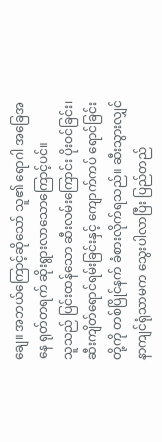ချေ။ အဘယ်ကြောင့်ဆိုသော် သူ၏ ရောဂါ အခြေအနေ ရုတ်တရက် ဆိုးရွားလာသောကြောင့်ပင်။
သူသည် ပြင်းထန်သော ဆီးလမ်းကြောင်း ပိုးဝင်ခြင်း၊ ဆီးကျိတ်ရောင်ရမ်းခြင်းနှင့် ကျောက်ကပ် ရောင်ခြင်းတို့ကို တစ်ပြိုင်နက် ခံစားလိုက်ရသည်။ ဆီးသွားလျှင် နာကျင်ရုံသာမက သွေးပါလာပြီး ပြည်တည်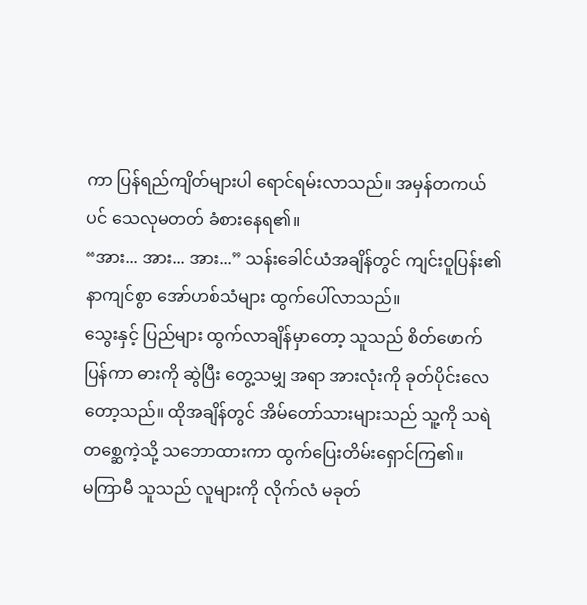ကာ ပြန်ရည်ကျိတ်များပါ ရောင်ရမ်းလာသည်။ အမှန်တကယ်ပင် သေလုမတတ် ခံစားနေရ၏။
“အား... အား... အား...” သန်းခေါင်ယံအချိန်တွင် ကျင်းဝူပြန်း၏ နာကျင်စွာ အော်ဟစ်သံများ ထွက်ပေါ်လာသည်။
သွေးနှင့် ပြည်များ ထွက်လာချိန်မှာတော့ သူသည် စိတ်ဖောက်ပြန်ကာ ဓားကို ဆွဲပြီး တွေ့သမျှ အရာ အားလုံးကို ခုတ်ပိုင်းလေတော့သည်။ ထိုအချိန်တွင် အိမ်တော်သားများသည် သူ့ကို သရဲတစ္ဆေကဲ့သို့ သဘောထားကာ ထွက်ပြေးတိမ်းရှောင်ကြ၏။
မကြာမီ သူသည် လူများကို လိုက်လံ မခုတ်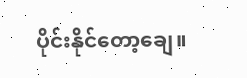ပိုင်းနိုင်တော့ချေ။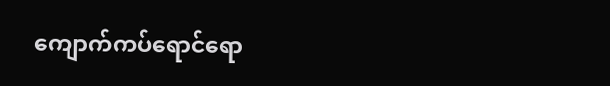ကျောက်ကပ်ရောင်ရော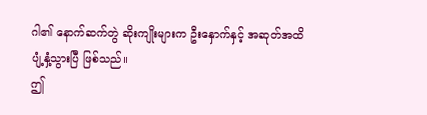ဂါ၏ နောက်ဆက်တွဲ ဆိုးကျိုးများက ဦးနှောက်နှင့် အဆုတ်အထိ ပျံ့နှံ့သွားပြီ ဖြစ်သည်။
ဤ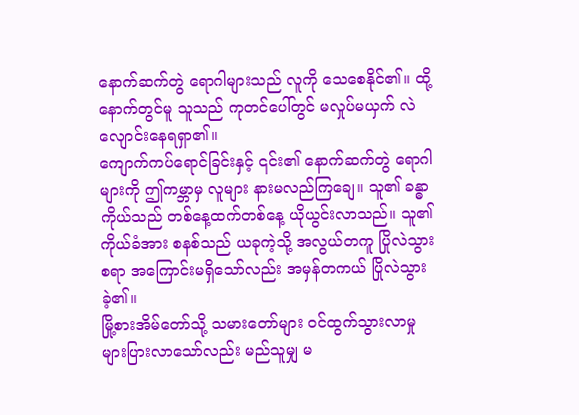နောက်ဆက်တွဲ ရောဂါများသည် လူကို သေစေနိုင်၏။ ထို့နောက်တွင်မူ သူသည် ကုတင်ပေါ်တွင် မလှုပ်မယှက် လဲလျောင်းနေရရှာ၏။
ကျောက်ကပ်ရောင်ခြင်းနှင့် ၎င်း၏ နောက်ဆက်တွဲ ရောဂါများကို ဤကမ္ဘာမှ လူများ နားမလည်ကြချေ။ သူ၏ ခန္ဓာကိုယ်သည် တစ်နေ့ထက်တစ်နေ့ ယိုယွင်းလာသည်။ သူ၏ ကိုယ်ခံအား စနစ်သည် ယခုကဲ့သို့ အလွယ်တကူ ပြိုလဲသွားစရာ အကြောင်းမရှိသော်လည်း အမှန်တကယ် ပြိုလဲသွားခဲ့၏။
မြို့စားအိမ်တော်သို့ သမားတော်များ ဝင်ထွက်သွားလာမှု များပြားလာသော်လည်း မည်သူမျှ မ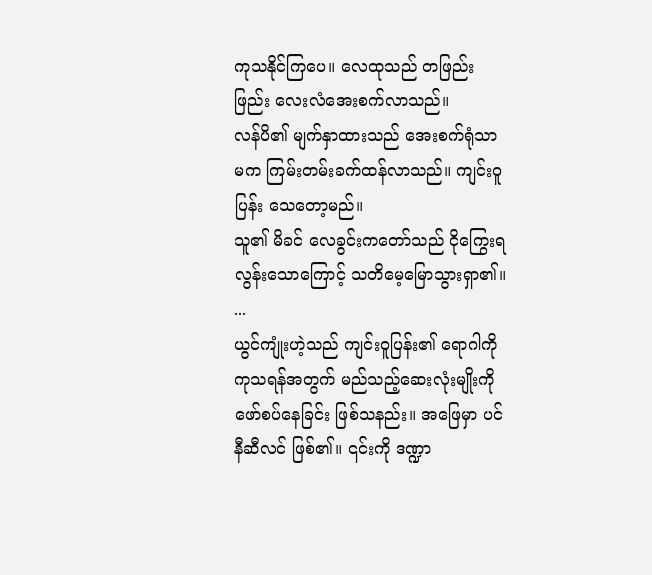ကုသနိုင်ကြပေ။ လေထုသည် တဖြည်းဖြည်း လေးလံအေးစက်လာသည်။
လန်ပိ၏ မျက်နှာထားသည် အေးစက်ရုံသာမက ကြမ်းတမ်းခက်ထန်လာသည်။ ကျင်းဝူပြန်း သေတော့မည်။
သူ၏ မိခင် လေခွင်းကတော်သည် ငိုကြွေးရလွန်းသောကြောင့် သတိမေ့မြောသွားရှာ၏။
...
ယွင်ကျုံးဟဲ့သည် ကျင်းဝူပြန်း၏ ရောဂါကို ကုသရန်အတွက် မည်သည့်ဆေးလုံးမျိုးကို ဖော်စပ်နေခြင်း ဖြစ်သနည်း။ အဖြေမှာ ပင်နီဆီလင် ဖြစ်၏။ ၎င်းကို ဒဏ္ဍာ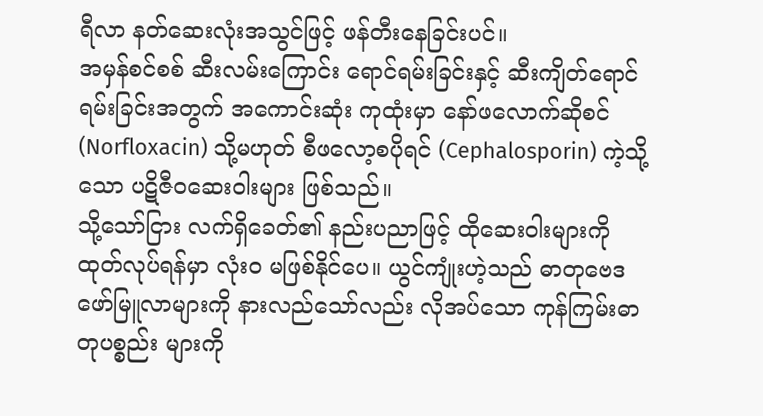ရီလာ နတ်ဆေးလုံးအသွင်ဖြင့် ဖန်တီးနေခြင်းပင်။
အမှန်စင်စစ် ဆီးလမ်းကြောင်း ရောင်ရမ်းခြင်းနှင့် ဆီးကျိတ်ရောင်ရမ်းခြင်းအတွက် အကောင်းဆုံး ကုထုံးမှာ နော်ဖလောက်ဆိုစင် (Norfloxacin) သို့မဟုတ် စီဖလော့စပိုရင် (Cephalosporin) ကဲ့သို့သော ပဋိဇီဝဆေးဝါးများ ဖြစ်သည်။
သို့သော်ငြား လက်ရှိခေတ်၏ နည်းပညာဖြင့် ထိုဆေးဝါးများကို ထုတ်လုပ်ရန်မှာ လုံးဝ မဖြစ်နိုင်ပေ။ ယွင်ကျုံးဟဲ့သည် ဓာတုဗေဒ ဖော်မြူလာများကို နားလည်သော်လည်း လိုအပ်သော ကုန်ကြမ်းဓာတုပစ္စည်း များကို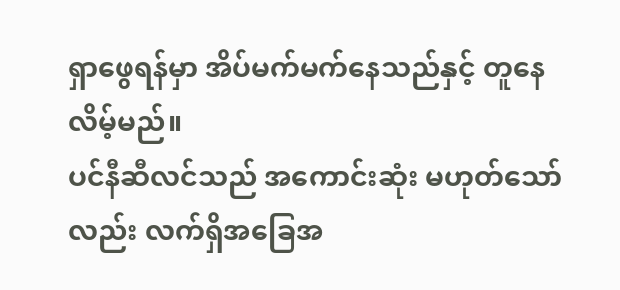ရှာဖွေရန်မှာ အိပ်မက်မက်နေသည်နှင့် တူနေလိမ့်မည်။
ပင်နီဆီလင်သည် အကောင်းဆုံး မဟုတ်သော်လည်း လက်ရှိအခြေအ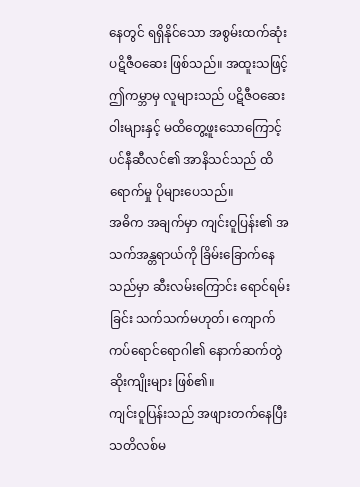နေတွင် ရရှိနိုင်သော အစွမ်းထက်ဆုံး ပဋိဇီဝဆေး ဖြစ်သည်။ အထူးသဖြင့် ဤကမ္ဘာမှ လူများသည် ပဋိဇီဝဆေးဝါးများနှင့် မထိတွေ့ဖူးသောကြောင့် ပင်နီဆီလင်၏ အာနိသင်သည် ထိရောက်မှု ပိုများပေသည်။
အဓိက အချက်မှာ ကျင်းဝူပြန်း၏ အသက်အန္တရာယ်ကို ခြိမ်းခြောက်နေသည်မှာ ဆီးလမ်းကြောင်း ရောင်ရမ်းခြင်း သက်သက်မဟုတ်၊ ကျောက်ကပ်ရောင်ရောဂါ၏ နောက်ဆက်တွဲ ဆိုးကျိုးများ ဖြစ်၏။
ကျင်းဝူပြန်းသည် အဖျားတက်နေပြီး သတိလစ်မ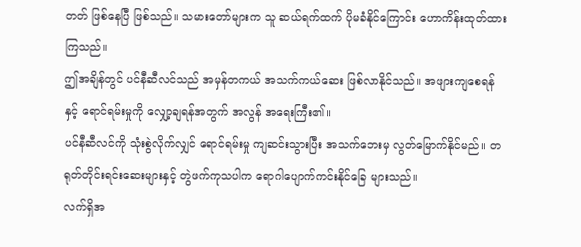တတ် ဖြစ်နေပြီ ဖြစ်သည်။ သမားတော်များက သူ ဆယ်ရက်ထက် ပိုမခံနိုင်ကြောင်း ဟောကိန်းထုတ်ထားကြသည်။
ဤအချိန်တွင် ပင်နီဆီလင်သည် အမှန်တကယ် အသက်ကယ်ဆေး ဖြစ်လာနိုင်သည်။ အဖျားကျစေရန်နှင့် ရောင်ရမ်းမှုကို လျှော့ချရန်အတွက် အလွန် အရေးကြီး၏။
ပင်နီဆီလင်ကို သုံးစွဲလိုက်လျှင် ရောင်ရမ်းမှု ကျဆင်းသွားပြီး အသက်ဘေးမှ လွတ်မြောက်နိုင်မည်။ တရုတ်တိုင်းရင်းဆေးများနှင့် တွဲဖက်ကုသပါက ရောဂါပျောက်ကင်းနိုင်ခြေ များသည်။
လက်ရှိအ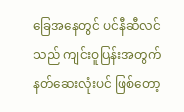ခြေအနေတွင် ပင်နီဆီလင်သည် ကျင်းဝူပြန်းအတွက် နတ်ဆေးလုံးပင် ဖြစ်တော့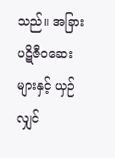သည်။ အခြား ပဋိဇီဝဆေးများနှင့် ယှဉ်လျှင်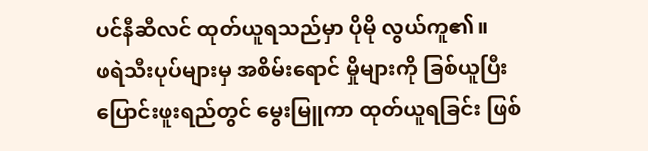ပင်နီဆီလင် ထုတ်ယူရသည်မှာ ပိုမို လွယ်ကူ၏။
ဖရဲသီးပုပ်များမှ အစိမ်းရောင် မှိုများကို ခြစ်ယူပြီး ပြောင်းဖူးရည်တွင် မွေးမြူကာ ထုတ်ယူရခြင်း ဖြစ်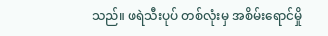သည်။ ဖရဲသီးပုပ် တစ်လုံးမှ အစိမ်းရောင်မှို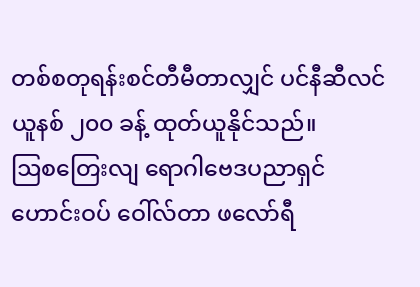တစ်စတုရန်းစင်တီမီတာလျှင် ပင်နီဆီလင် ယူနစ် ၂၀၀ ခန့် ထုတ်ယူနိုင်သည်။
ဩစတြေးလျ ရောဂါဗေဒပညာရှင် ဟောင်းဝပ် ဝေါ်လ်တာ ဖလော်ရီ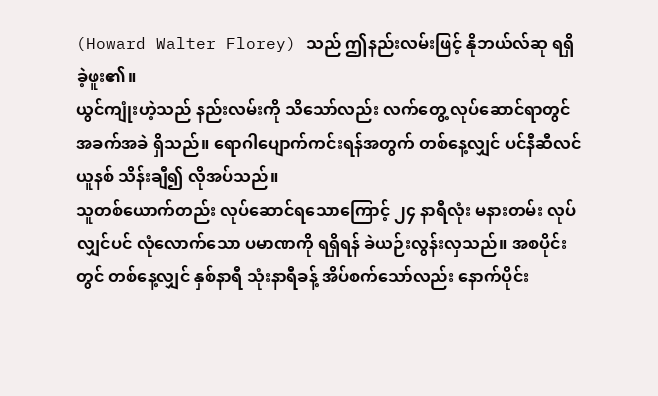(Howard Walter Florey) သည် ဤနည်းလမ်းဖြင့် နိုဘယ်လ်ဆု ရရှိခဲ့ဖူး၏။
ယွင်ကျုံးဟဲ့သည် နည်းလမ်းကို သိသော်လည်း လက်တွေ့ လုပ်ဆောင်ရာတွင် အခက်အခဲ ရှိသည်။ ရောဂါပျောက်ကင်းရန်အတွက် တစ်နေ့လျှင် ပင်နီဆီလင် ယူနစ် သိန်းချီ၍ လိုအပ်သည်။
သူတစ်ယောက်တည်း လုပ်ဆောင်ရသောကြောင့် ၂၄ နာရီလုံး မနားတမ်း လုပ်လျှင်ပင် လုံလောက်သော ပမာဏကို ရရှိရန် ခဲယဉ်းလွန်းလှသည်။ အစပိုင်းတွင် တစ်နေ့လျှင် နှစ်နာရီ သုံးနာရီခန့် အိပ်စက်သော်လည်း နောက်ပိုင်း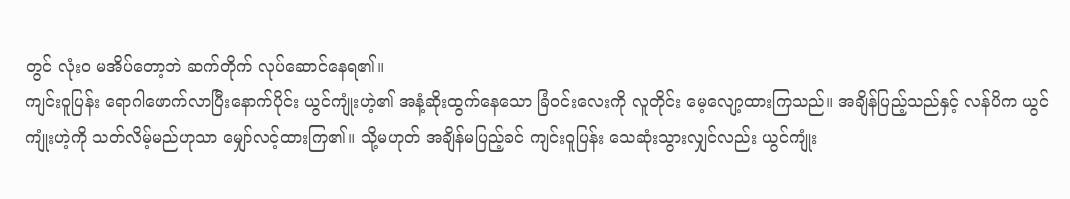တွင် လုံးဝ မအိပ်တော့ဘဲ ဆက်တိုက် လုပ်ဆောင်နေရ၏။
ကျင်းဝူပြန်း ရောဂါဖောက်လာပြီးနောက်ပိုင်း ယွင်ကျုံးဟဲ့၏ အနံ့ဆိုးထွက်နေသော ခြံဝင်းလေးကို လူတိုင်း မေ့လျော့ထားကြသည်။ အချိန်ပြည့်သည်နှင့် လန်ပိက ယွင်ကျုံးဟဲ့ကို သတ်လိမ့်မည်ဟုသာ မျှော်လင့်ထားကြ၏။ သို့မဟုတ် အချိန်မပြည့်ခင် ကျင်းဝူပြန်း သေဆုံးသွားလျှင်လည်း ယွင်ကျုံး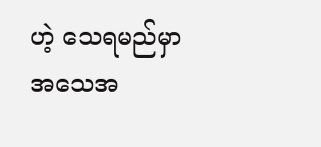ဟဲ့ သေရမည်မှာ အသေအ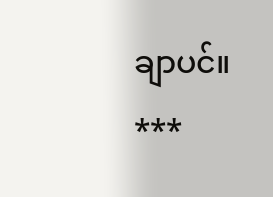ချာပင်။
***